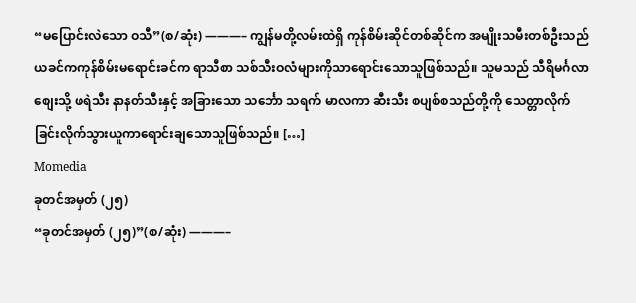“မပြောင်းလဲသော ဝသီ”(စ/ဆုံး) ———– ကျွန်မတို့လမ်းထဲရှိ ကုန်စိမ်းဆိုင်တစ်ဆိုင်က အမျိုးသမီးတစ်ဦးသည် ယခင်ကကုန်စိမ်းမရောင်းခင်က ရာသီစာ သစ်သီးဝလံများကိုသာရောင်းသောသူဖြစ်သည်။ သူမသည် သီရိမင်္ဂလာစျေးသို့ ဖရဲသီး နာနတ်သီးနှင့် အခြားသော သင်္ဘော သရက် မာလကာ ဆီးသီး စပျစ်စသည်တို့ကို သေတ္တာလိုက်ခြင်းလိုက်သွားယူကာရောင်းချသောသူဖြစ်သည်။ […]
Momedia
ခုတင်အမှတ် (၂၅)
“ခုတင်အမှတ် (၂၅)”(စ/ဆုံး) ———–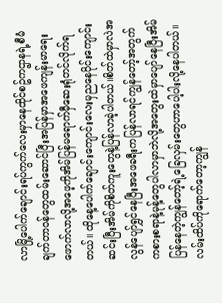လာမြို့ပေါက်ချောင်းရပ်ကွက်လေးမှာနေထိုင်စဥ်ကဌာနရဲ့စီမံချက်တာဝန်တွေထမ်းဆောင်ပြီးအပြန်မှာအဖေကျန်းမာရေးဖောက်လာလို့အဖေ့ကိုအိမ်ပြန်မရောက်မှီဆေးရုံတင်လိုက်ရတယ်။ ထိုနေ့ပေါက်ချောင်းကျောင်းလေးမှညနေပိုင်းကျောင်းဆင်းပြီးအိမ်ကိုစိတ်ကူးတွေနဲ့ပြန်လာခဲ့ပါတယ်။စိတ်ထဲမှာလဲအလွန်ပျော်ရွှင်နေပြီးအဖေခရီးကပြန်လာရင်ကျွန်တော့်အတွက်ကစားစရာနဲ့မုန့်တွေပါလာမှာဘဲလို့အတွေးထဲမှာပျော်နေပြီးအိမ်ပြန်နေတဲ့ကျွန်တော့်ရဲ့ခြေလှမ်းတွေဟာပေါ့ပါးလို့နေပါတယ်။ လမ်းထိပ်ကိုရောက်တော့ကျွန်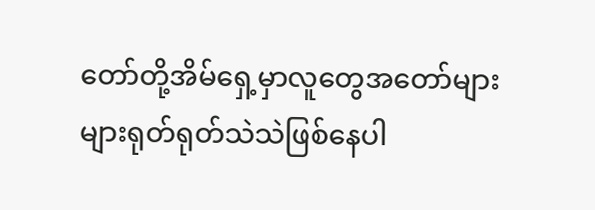တော်တို့အိမ်ရှေ့မှာလူတွေအတော်များများရုတ်ရုတ်သဲသဲဖြစ်နေပါ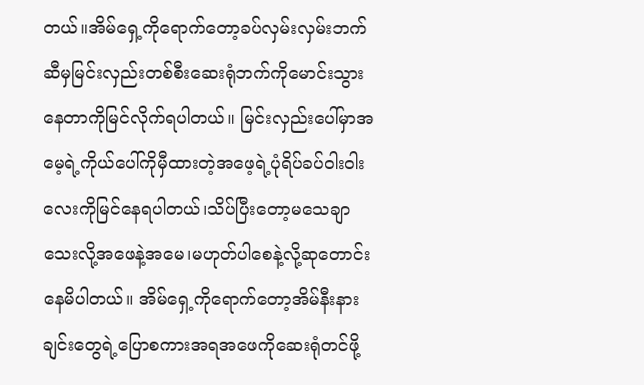တယ်။အိမ်ရှေ့ကိုရောက်တော့ခပ်လှမ်းလှမ်းဘက်ဆီမှမြင်းလှည်းတစ်စီးဆေးရုံဘက်ကိုမောင်းသွားနေတာကိုမြင်လိုက်ရပါတယ်။ မြင်းလှည်းပေါ်မှာအမေ့ရဲ့ကိုယ်ပေါ်ကိုမှီထားတဲ့အဖေ့ရဲ့ပုံရိပ်ခပ်ဝါးဝါးလေးကိုမြင်နေရပါတယ်၊သိပ်ပြီးတော့မသေချာသေးလို့အဖေနဲ့အမေ၊မဟုတ်ပါစေနဲ့လို့ဆုတောင်းနေမိပါတယ်။ အိမ်ရှေ့ကိုရောက်တော့အိမ်နီးနားချင်းတွေရဲ့ပြောစကားအရအဖေကိုဆေးရုံတင်ဖို့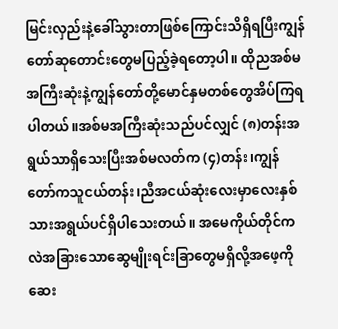မြင်းလှည်းနဲ့ခေါ်သွားတာဖြစ်ကြောင်းသိရှိရပြီးကျွန်တော်ဆုတောင်းတွေမပြည့်ခဲ့ရတော့ပါ။ ထိုညအစ်မအကြီးဆုံးနဲ့ကျွန်တော်တို့မောင်နှမတစ်တွေအိပ်ကြရပါတယ်။အစ်မအကြီးဆုံးသည်ပင်လျှင် (၈)တန်းအရွယ်သာရှိသေးပြီးအစ်မလတ်က (၄)တန်း၊ကျွန်တော်ကသူငယ်တန်း၊ညီအငယ်ဆုံးလေးမှာလေးနှစ်သားအရွယ်ပင်ရှိပါသေးတယ်။ အမေကိုယ်တိုင်ကလဲအခြားသောဆွေမျိုးရင်းခြာတွေမရှိလို့အဖေ့ကိုဆေး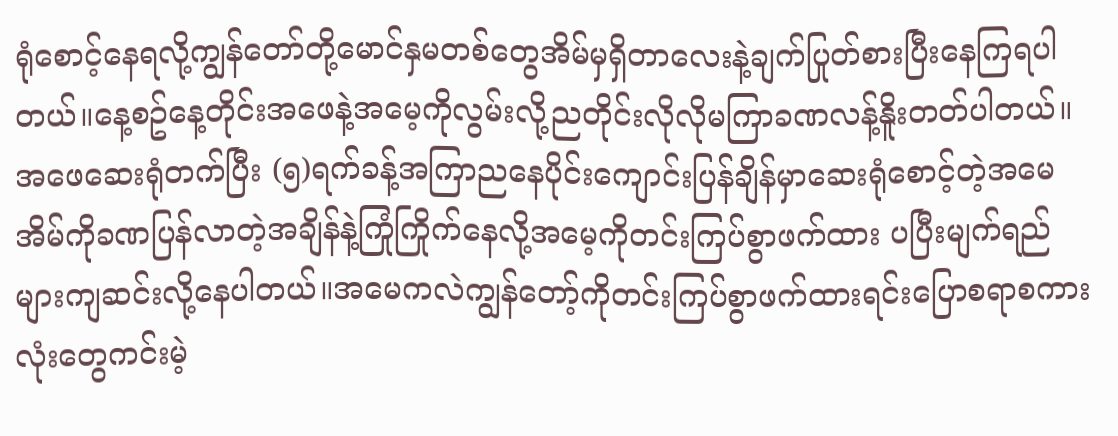ရုံစောင့်နေရလို့ကျွန်တော်တို့မောင်နှမတစ်တွေအိမ်မှရှိတာလေးနဲ့ချက်ပြုတ်စားပြီးနေကြရပါတယ်။နေ့စဥ်နေ့တိုင်းအဖေနဲ့အမေ့ကိုလွမ်းလို့ညတိုင်းလိုလိုမကြာခဏလန့်နိူးတတ်ပါတယ်။ အဖေဆေးရုံတက်ပြီး (၅)ရက်ခန့်အကြာညနေပိုင်းကျောင်းပြန်ချိန်မှာဆေးရုံစောင့်တဲ့အမေအိမ်ကိုခဏပြန်လာတဲ့အချိန်နဲ့ကြုံကြိုက်နေလို့အမေ့ကိုတင်းကြပ်စွာဖက်ထား ပပြီးမျက်ရည်များကျဆင်းလို့နေပါတယ်။အမေကလဲကျွန်တော့်ကိုတင်းကြပ်စွာဖက်ထားရင်းပြောစရာစကားလုံးတွေကင်းမဲ့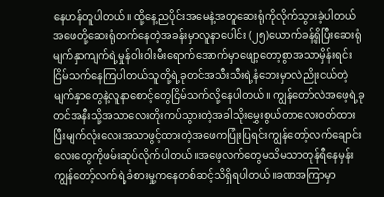နေဟန်တူပါတယ်။ ထို့နေ့ညပိုင်းအမေနဲ့အတူဆေးရုံကိုလိုက်သွားခဲ့ပါတယ်အဖေတို့ဆေးရုံတက်နေတဲ့အခန်းမှာလူနာပေါင်း (၂၅)ယောက်ခန့်ရှိပြီးဆေးရုံမျက်နှာကျက်ရဲ့မှုန်ဝါးဝါးမီးရောက်အောက်မှာဖျော့တော့စွာအသာမှိန်းရင်းငြိမ်သက်နေကြပါတယ်သူတို့ရဲ့ခုတင်အသီးသီးရဲ့နံဘေးမှာလဲညိုးငယ်တဲ့မျက်နှာတွေနဲ့လူနာစောင့်တွေငြိမ်သက်လို့နေပါတယ်။ ကျွန်တော်လဲအဖေ့ရဲ့ခုတင်အနီးသို့အသာလေးတိုးကပ်သွားတဲ့အခါသိုးမွှေးစွယ်တာလေးဝတ်ထားပြီးမျက်လုံးလေးအသာဖွင့်ထားတဲ့အဖေကပြုံးပြရင်းကျွန်တော့်လက်ချောင်းလေးတွေကိုဖမ်းဆုပ်လိုက်ပါတယ်။အဖေ့လက်တွေမသိမသာတုန်ရီနေမှန်းကျွန်တော့်လက်ရဲ့ခံစားမှု့ကနေတစ်ဆင့်သိရှိရပါတယ်။ခဏအကြာမှာ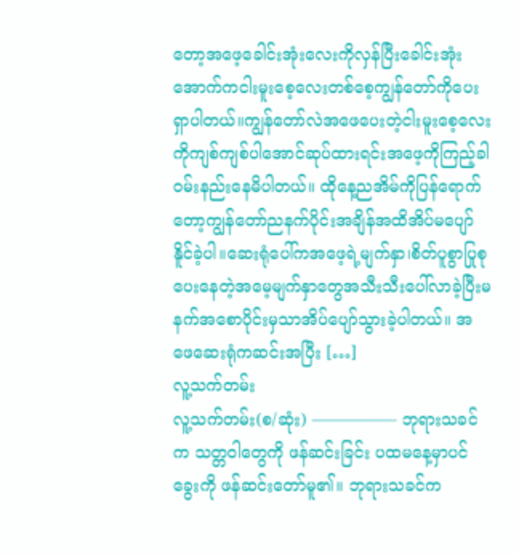တော့အဖေ့ခေါင်းအုံးလေးကိုလှန်ပြီးခေါင်းအုံးအောက်ကငါးမူးစေ့လေးတစ်စေ့ကျွန်တော်ကိုပေးရှာပါတယ်။ကျွန်တော်လဲအဖေပေးတဲ့ငါးမူးစေ့လေးကိုကျစ်ကျစ်ပါအောင်ဆုပ်ထားရင်းအဖေ့ကိုကြည့်ခါဝမ်းနည်းနေမိပါတယ်။ ထိုနေ့ညအိမ်ကိုပြန်ရောက်တော့ကျွန်တော်ညနက်ပိုင်းအချိန်အထိအိပ်မပျော်နိူင်ခဲ့ပါ။ဆေးရုံပေါ်ကအဖေ့ရဲ့မျက်နှာ၊စိတ်ပူစွာပြုစုပေးနေတဲ့အမေ့မျက်နှာတွေအသီးသီးပေါ်လာခဲ့ပြီးမနက်အစောပိုင်းမှသာအိပ်ပျော်သွားခဲ့ပါတယ်။ အဖေဆေးရုံကဆင်းအပြီး […]
လူ့သက်တမ်း
လူ့သက်တမ်း(စ/ဆုံး) —————- ဘုရားသခင်က သတ္တဝါတွေကို ဖန်ဆင်းခြင်း ပထမနေ့မှာပင် ခွေးကို ဖန်ဆင်းတော်မူ၏။ ဘုရားသခင်က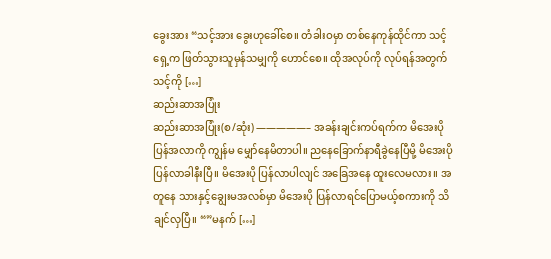ခွေးအား “သင့်အား ခွေးဟုခေါ်စေ။ တံခါးဝမှာ တစ်နေကုန်ထိုင်ကာ သင့်ရှေ့က ဖြတ်သွားသူမှန်သမျှကို ဟောင်စေ။ ထိုအလုပ်ကို လုပ်ရန်အတွက် သင့်ကို […]
ဆည်းဆာအပြုံး
ဆည်းဆာအပြုံး(စ/ဆုံး) —————– အခန်းချင်းကပ်ရက်က မိအေးပို ပြန်အလာကို ကျွန်မ မျှော်နေမိတာပါ။ ညနေခြောက်နာရီခွဲနေပြီမို့ မိအေးပို ပြန်လာခါနီးပြီ။ မိအေးပို ပြန်လာပါလျင် အခြေအနေ ထူးလေမလား။ အတူနေ သားနှင့်ချွေးမအလစ်မှာ မိအေးပို ပြန်လာရင်ပြောမယ့်စကားကို သိချင်လှပြီ။ “”မနက် […]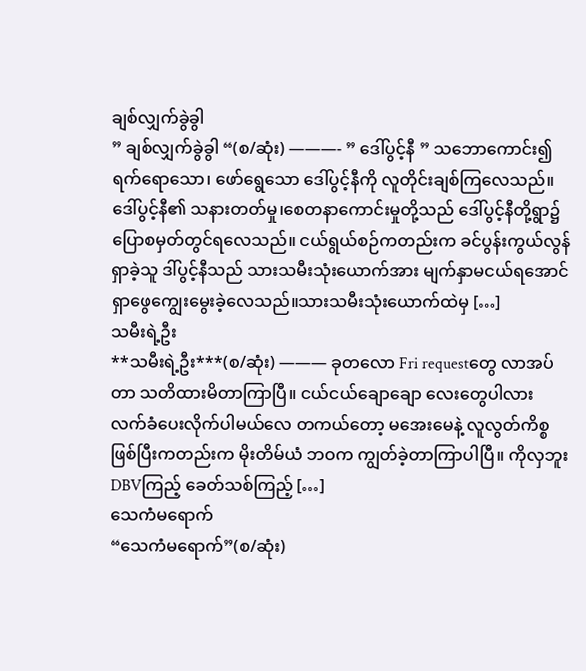ချစ်လျှက်ခွဲခွါ
” ချစ်လျှက်ခွဲခွါ “(စ/ဆုံး) ———- ” ဒေါ်ပွင့်နီ ” သဘောကောင်း၍ ရက်ရောသော၊ ဖော်ရွေသော ဒေါ်ပွင့်နီကို လူတိုင်းချစ်ကြလေသည်။ဒေါ်ပွင့်နီ၏ သနားတတ်မှု၊စေတနာကောင်းမှုတို့သည် ဒေါ်ပွင့်နီတို့ရွာ၌ ပြောစမှတ်တွင်ရလေသည်။ ငယ်ရွယ်စဉ်ကတည်းက ခင်ပွန်းကွယ်လွန်ရှာခဲ့သူ ဒါ်ပွင့်နီသည် သားသမီးသုံးယောက်အား မျက်နှာမငယ်ရအောင်ရှာဖွေကျွေးမွေးခဲ့လေသည်။သားသမီးသုံးယောက်ထဲမှ […]
သမီးရဲ့ဦး
**သမီးရဲ့ဦး***(စ/ဆုံး) ——— ခုတလော Fri requestတွေ လာအပ်တာ သတိထားမိတာကြာပြီ။ ငယ်ငယ်ချောချော လေးတွေပါလား လက်ခံပေးလိုက်ပါမယ်လေ တကယ်တော့ မအေးမေနဲ့ လူလွတ်ကိစ္စ ဖြစ်ပြီးကတည်းက မိုးတိမ်ယံ ဘဝက ကျွတ်ခဲ့တာကြာပါပြီ။ ကိုလှဘူး DBVကြည့် ခေတ်သစ်ကြည့် […]
သေကံမရောက်
“သေကံမရောက်”(စ/ဆုံး)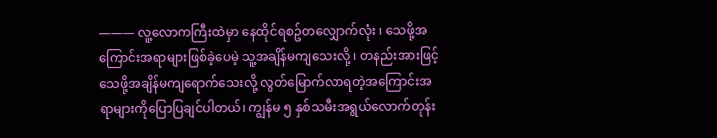——— လူ့လောကကြီးထဲမှာ နေထိုင်ရစဥ်တလျှောက်လုံး ၊ သေဖို့အကြောင်းအရာများဖြစ်ခဲ့ပေမဲ့ သူ့အချိန်မကျသေးလို့ ၊ တနည်းအားဖြင့်သေဖို့အချိန်မကျရောက်သေးလို့ လွတ်မြောက်လာရတဲ့အကြောင်းအရာများကိုပြောပြချင်ပါတယ်၊ ကျွန်မ ၅ နှစ်သမီးအရွယ်လောက်တုန်း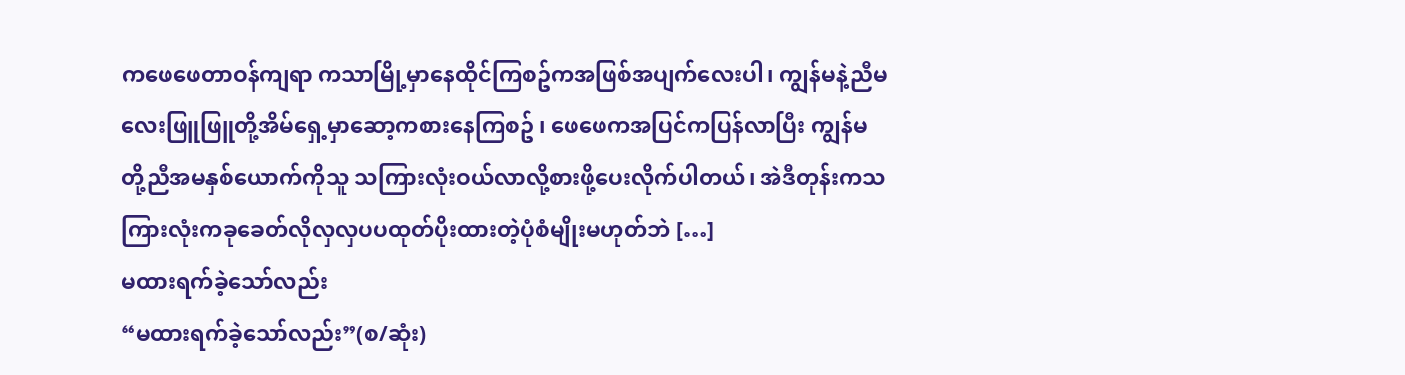ကဖေဖေတာဝန်ကျရာ ကသာမြို့မှာနေထိုင်ကြစဥ်ကအဖြစ်အပျက်လေးပါ၊ ကျွန်မနဲ့ညီမလေးဖြူဖြူတို့အိမ်ရှေ့မှာဆော့ကစားနေကြစဥ် ၊ ဖေဖေကအပြင်ကပြန်လာပြီး ကျွန်မတို့ညီအမနှစ်ယောက်ကိုသူ သကြားလုံးဝယ်လာလို့စားဖို့ပေးလိုက်ပါတယ်၊ အဲဒီတုန်းကသကြားလုံးကခုခေတ်လိုလှလှပပထုတ်ပိုးထားတဲ့ပုံစံမျိုးမဟုတ်ဘဲ […]
မထားရက်ခဲ့သော်လည်း
“မထားရက်ခဲ့သော်လည်း”(စ/ဆုံး)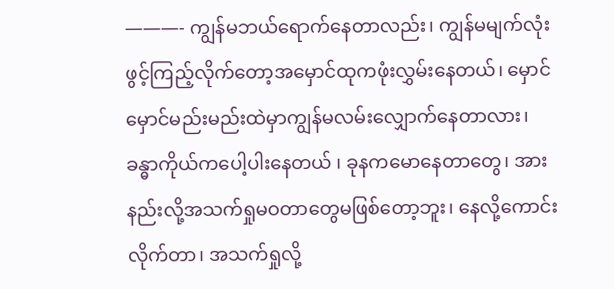———- ကျွန်မဘယ်ရောက်နေတာလည်း၊ ကျွန်မမျက်လုံးဖွင့်ကြည့်လိုက်တော့အမှောင်ထုကဖုံးလွှမ်းနေတယ်၊ မှောင်မှောင်မည်းမည်းထဲမှာကျွန်မလမ်းလျှောက်နေတာလား၊ ခန္ဓာကိုယ်ကပေါ့ပါးနေတယ် ၊ ခုနကမောနေတာတွေ၊ အားနည်းလို့အသက်ရှုမဝတာတွေမဖြစ်တော့ဘူး၊ နေလို့ကောင်းလိုက်တာ၊ အသက်ရှုလို့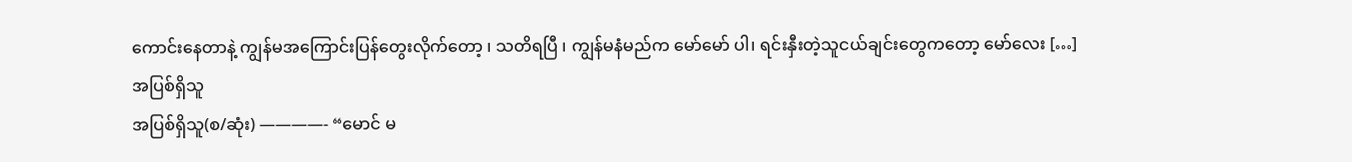ကောင်းနေတာနဲ့ ကျွန်မအကြောင်းပြန်တွေးလိုက်တော့ ၊ သတိရပြီ ၊ ကျွန်မနံမည်က မော်မော် ပါ၊ ရင်းနှီးတဲ့သူငယ်ချင်းတွေကတော့ မော်လေး […]
အပြစ်ရှိသူ
အပြစ်ရှိသူ(စ/ဆုံး) ————- “မောင် မ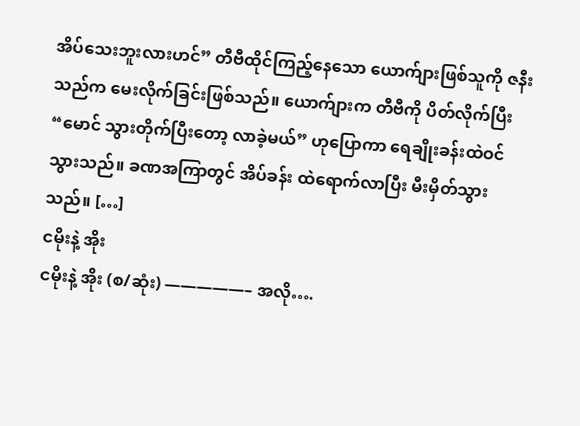အိပ်သေးဘူးလားဟင်” တီဗီထိုင်ကြည့်နေသော ယောက်ျားဖြစ်သူကို ဇနီးသည်က မေးလိုက်ခြင်းဖြစ်သည်။ ယောက်ျားက တီဗီကို ပိတ်လိုက်ပြီး “မောင် သွားတိုက်ပြီးတော့ လာခဲ့မယ်” ဟုပြောကာ ရေချိုးခန်းထဲဝင်သွားသည်။ ခဏအကြာတွင် အိပ်ခန်း ထဲရောက်လာပြီး မီးမှိတ်သွားသည်။ […]
ငမိုးနဲ့ အိုး
ငမိုးနဲ့ အိုး (စ/ဆုံး) —————– အလို….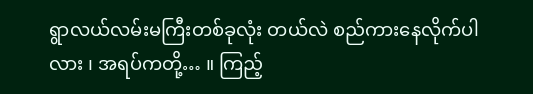ရွာလယ်လမ်းမကြီးတစ်ခုလုံး တယ်လဲ စည်ကားနေလိုက်ပါလား ၊ အရပ်ကတို့… ။ ကြည့်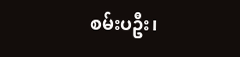စမ်းပဦး၊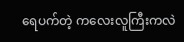ရေပက်တဲ့ ကလေးလူကြီးကလဲ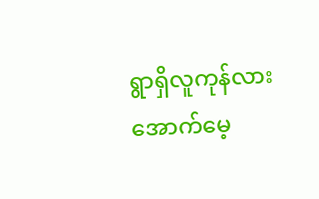ရွာရှိလူကုန်လား အောက်မေ့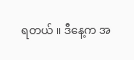ရတယ် ။ ဒီနေ့က အ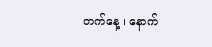တက်နေ့ ၊ နောက်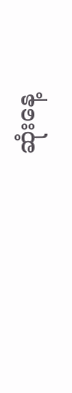ဆုံးနေ့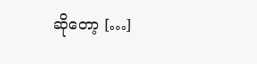ဆိုတော့ […]